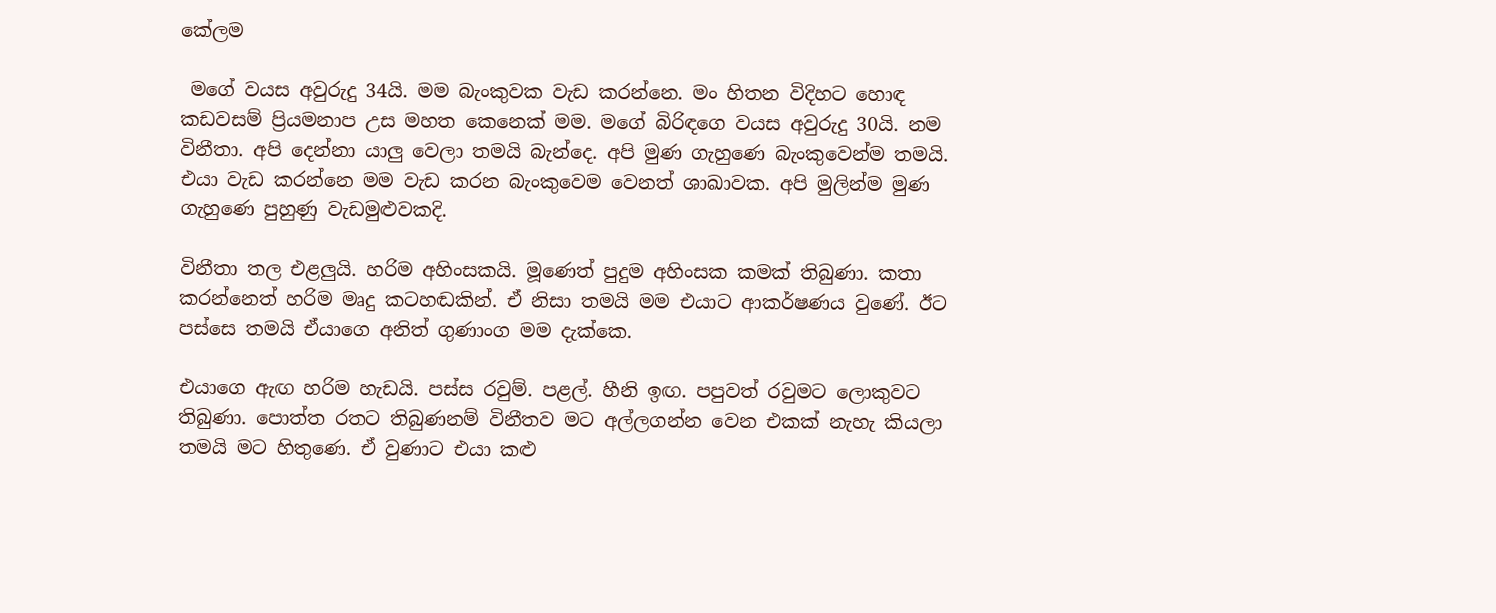කේලම

 මගේ වයස අවුරුදු 34යි. මම බැංකුවක වැඩ කරන්නෙ. මං හිතන විදිහට හොඳ කඩවසම් ප්‍රියමනාප උස මහත කෙනෙක් මම. මගේ බිරිඳගෙ වයස අවුරුදු 30යි. නම විනීතා‍. අපි දෙන්නා යාලු වෙලා තමයි බැන්දෙ. අපි මුණ ගැහුණෙ බැංකුවෙන්ම තමයි. එයා වැඩ කරන්නෙ මම වැඩ කරන බැංකුවෙම වෙනත් ශාඛාවක. අපි මුලින්ම මුණ ගැහුණෙ පුහුණු වැඩමුළුවකදි.

විනීතා තල එළලුයි. හරිම අහිංසකයි. මූණෙත් පුදුම අහිංසක කමක් තිබුණා. කතා කරන්නෙත් හරිම මෘදු කටහඬකින්. ඒ නිසා තමයි මම එයාට ආකර්ෂණය වුණේ. ඊට පස්සෙ තමයි ඒයාගෙ අනිත් ගුණාංග මම දැක්කෙ.

එයාගෙ ඇඟ හරිම හැඩයි. පස්ස රවුම්. පළල්. හීනි ඉඟ. පපුවත් රවුමට ලොකුවට තිබුණා. පොත්ත රතට තිබුණනම් ‍විනීතව මට අල්ලගන්න වෙන එකක් නැහැ කියලා තමයි මට හිතුණෙ. ඒ වුණාට එයා කළු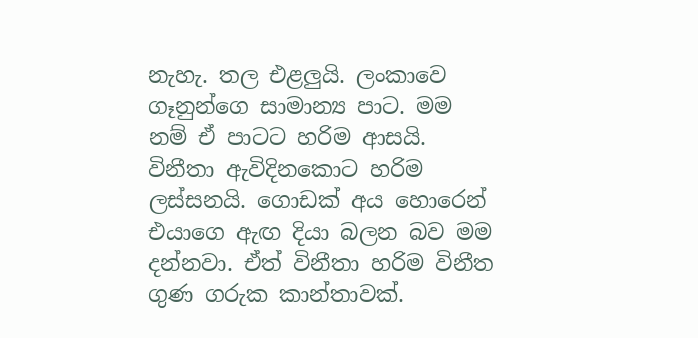නැහැ. තල එළලුයි. ලංකාවෙ ගෑනුන්ගෙ සාමාන්‍ය පාට. මම නම් ඒ පාටට හරිම ආසයි. විනීතා ඇවිදිනකොට හරිම ලස්සනයි. ගොඩක් අය හොරෙන් එයාගෙ ඇඟ දියා බලන බව මම දන්නවා. ඒත් විනීතා හරිම විනීත ගුණ ගරුක කාන්තාවක්.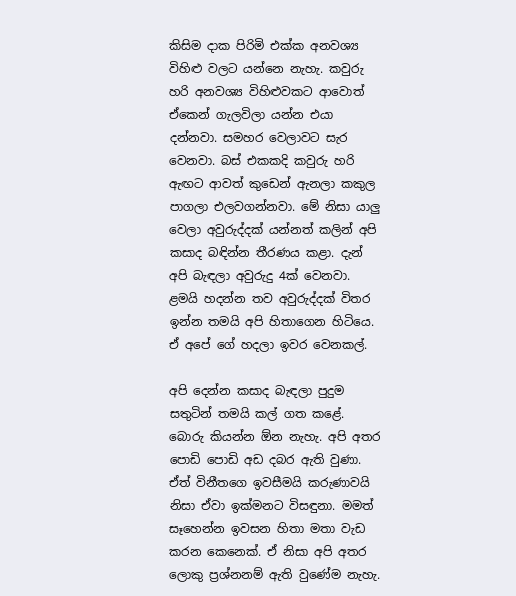කිසිම දාක පිරිමි එක්ක අනවශ්‍ය විහිළු වලට යන්නෙ නැහැ. කවුරු හරි අනවශ්‍ය විහිළුවකට ආවොත් ඒකෙන් ගැලවිලා යන්න එයා දන්නවා. සමහර වෙලාවට සැර වෙනවා. බස් එකකදි කවුරු හරි ඇඟට ආවත් කුඩෙන් ඇනලා කකුල පාගලා එලවගන්නවා. මේ නිසා යාලු වෙලා අවුරුද්දක් යන්නත් කලින් අපි කසාද බඳින්න තීරණය කළා. දැන් අපි බැඳලා අවුරුදු 4ක් වෙනවා. ළමයි හදන්න තව අවුරුද්දක් විතර ඉන්න තමයි අපි හිතාගෙන හිටියෙ. ඒ අපේ ගේ හදලා ඉවර වෙනකල්.

අපි දෙන්න කසාද බැඳලා පුදුම සතුටින් තමයි කල් ගත කළේ. බොරු කියන්න ඕන නැහැ. අපි අතර පොඩි පොඩි අඩ දබර ඇති වුණා. ඒත් විනීතගෙ ඉවසීමයි කරුණාවයි නිසා ඒවා ඉක්මනට විසඳුනා. මමත් සෑහෙන්න ඉවසන හිතා මතා වැඩ කරන කෙනෙක්. ඒ නිසා අපි අතර ලොකු ප්‍රශ්නනම් ඇති වුණේම නැහැ.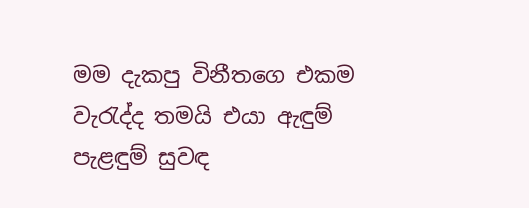මම දැකපු විනීතගෙ එකම වැරැද්ද තමයි එයා ඇඳුම් පැළඳුම් සුවඳ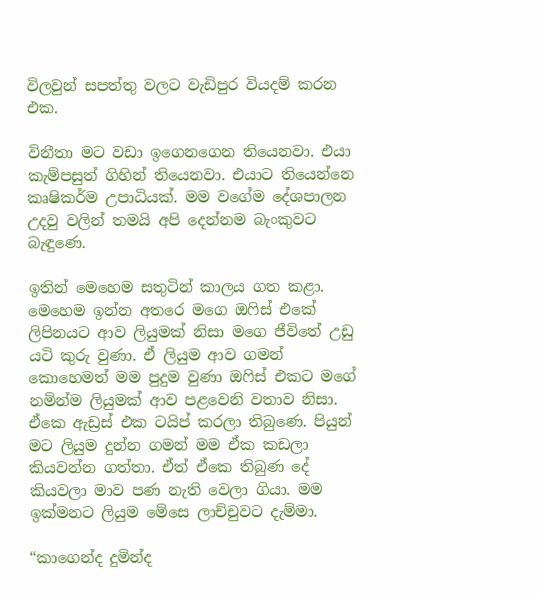විලවුන් සපත්තු වලට වැඩිපුර වියදම් කරන එක.

විනීතා මට වඩා ඉගෙනගෙන තියෙනවා. එයා කැම්පසුත් ගිහින් තියෙනවා. එයාට තියෙන්නෙ කෘෂිකර්ම උපාධියක්. මම වගේම දේශපාලන උදවු වලින් තමයි අපි දෙන්නම බැංකුවට බැඳුණෙ.

ඉතින් මෙහෙම සතුටින් කාලය ගත කළා. මෙහෙම ඉන්න අතරෙ මගෙ ඔෆිස් එකේ ලිපිනයට ආව ලියුමක් නිසා මගෙ ජීවිතේ උඩු යටි කුරු වුණා. ඒ ලියුම ආව ගමන් කොහෙමත් මම පුදුම වුණා ඔෆිස් එකට මගේ නමින්ම ලියුමක් ආව පළවෙනි වතාව නිසා. ඒ‍කෙ ඇඩ්‍රස් එක ටයිප් කරලා තිබුණෙ. පියුන් මට ලියුම දුන්න ගමන් මම ඒක කඩලා කියවන්න ගත්තා. ඒත් ඒකෙ තිබුණ දේ කියවලා මාව පණ නැති වෙලා ගියා. මම ඉක්මනට ලියුම මේසෙ ලාච්චුවට දැම්මා.

“කාගෙන්ද දුමින්ද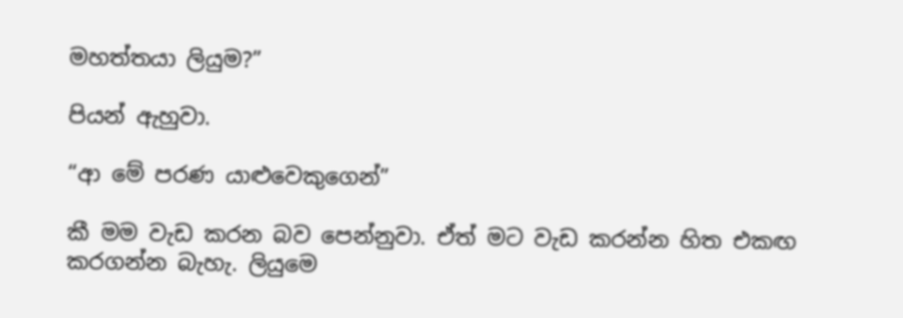මහත්තයා ලියුම?”

පියන් ඇහුවා.

“ආ‍ මේ පරණ යාළුවෙකුගෙන්”

කී මම වැඩ කරන බව පෙන්නුවා. ඒත් මට වැඩ කරන්න හිත එකඟ කරගන්න බැහැ. ලියුමෙ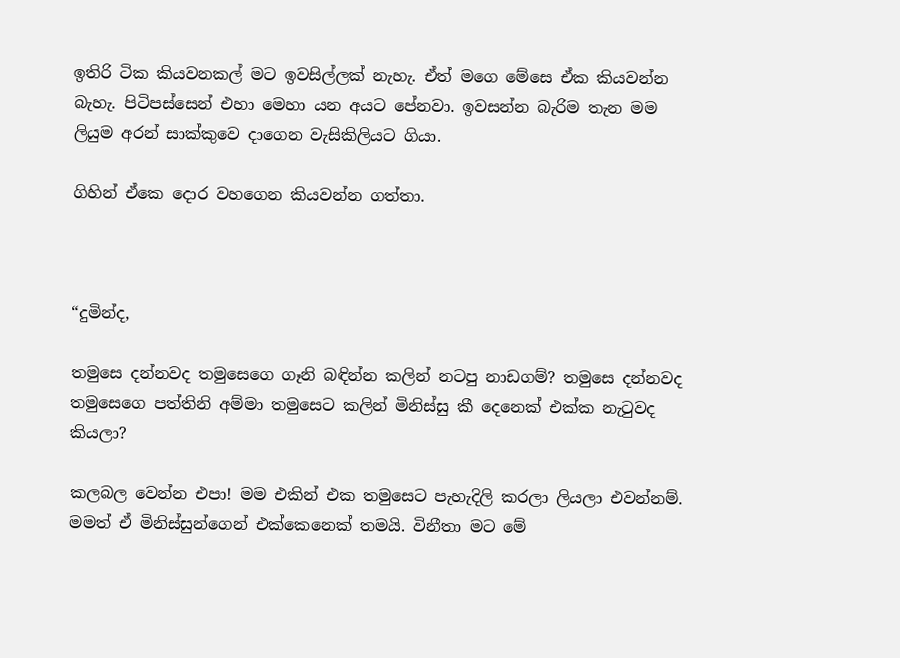ඉතිරි ටික කියවනකල් මට ඉවසිල්ලක් නැහැ. ඒත් මගෙ මේසෙ ඒක කියවන්න බැහැ. පිටිපස්සෙන් එහා මෙහා යන අයට පේනවා. ඉවසන්න බැරිම තැන මම ලියුම අරන් සාක්කුවෙ දාගෙන වැසිකිලියට ගියා.

ගිහින් ඒකෙ දොර වහගෙන කියවන්න ගත්තා.



“දුමින්ද,

තමුසෙ දන්නවද තමුසෙගෙ ගෑනි බඳින්න කලින් නටපු නාඩගම්? තමුසෙ දන්නවද තමුසෙගෙ පත්තිනි අම්මා තමුසෙට කලින් මිනිස්සු කී දෙනෙක් එක්ක නැටුවද කියලා?

කලබල වෙන්න එපා! මම එකින් එක තමුසෙට පැහැදිලි කරලා ලියලා එවන්නම්. මමත් ඒ මිනිස්සුන්ගෙන් එක්කෙනෙක් තමයි. විනීතා මට මේ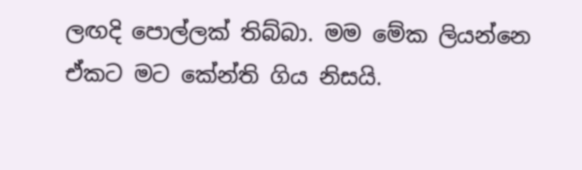ලඟදි ‍පොල්ලක් තිබ්බා. මම මේක ලියන්නෙ ඒකට මට කේන්ති ගිය නිසයි.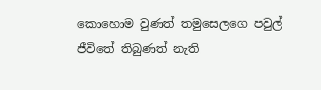කොහොම වුණත් තමුසෙලගෙ පවුල් ජීවිතේ තිබුණත් නැති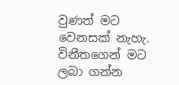වුණත් මට වෙනසක් නැහැ. විනීතගෙන් මට ලබා ගන්න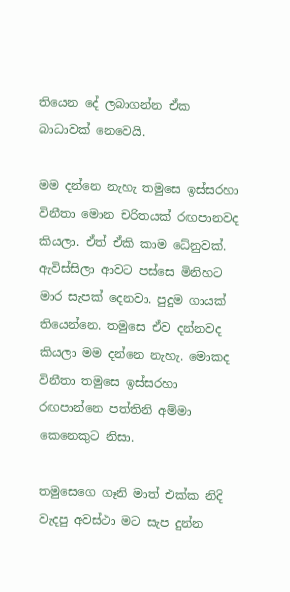තියෙන දේ ලබාගන්න ඒක බාධාවක් නෙවෙයි.

මම දන්නෙ නැහැ තමුසෙ ඉස්සරහා විනීතා මොන චරිතයක් රඟපානවද කියලා. ඒත් ඒකි කාම ධේනුවක්. ඇවිස්සිලා ආවට පස්සෙ මිනිහට මාර සැපක් දෙනවා. පුදුම ගායක් තියෙන්නෙ. තමුසෙ ඒව දන්නවද කියලා මම දන්නෙ නැහැ. මොකද විනීතා තමුසෙ ඉස්සරහා රඟපාන්නෙ පත්තිනි අම්මා කෙනෙකුට නිසා.

තමුසෙගෙ ගෑනි මාත් එක්ක නිදි වැදපු අවස්ථා මට සැප දුන්න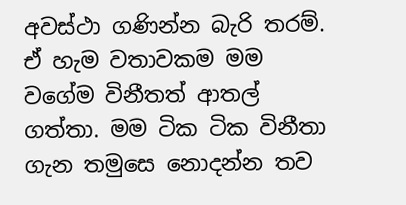අවස්ථා ගණින්න බැරි තරම්. ඒ හැම වතාවකම මම වගේම විනීතත් ආතල් ගත්තා. මම ටික ටික විනීතා ගැන තමුසෙ නොදන්න තව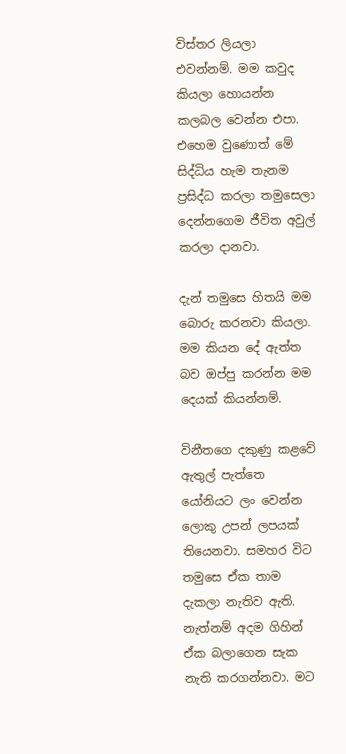විස්තර ලියලා එවන්නම්. මම කවුද කියලා හොයන්න කලබල වෙන්න එපා. එහෙම වුණොත් මේ සිද්ධිය හැම තැනම ප්‍රසිද්ධ කරලා තමුසෙලා දෙන්නගෙම ජීවිත අවුල් කරලා දානවා.

දැන් තමුසෙ හිතයි මම බොරු කරනවා කියලා. මම කියන දේ ඇත්ත බව ඔප්පු කරන්න මම දෙයක් කියන්නම්.

විනීතගෙ දකුණු කළවේ ඇතුල් පැත්තෙ යෝනියට ලං වෙන්න ලොකු උපන් ලපයක් තියෙනවා. සමහර විට තමුසෙ ඒක තාම දැකලා නැතිව ඇති. නැත්නම් අදම ගිහින් ඒක බලාගෙන සැක නැති කරගන්නවා. මට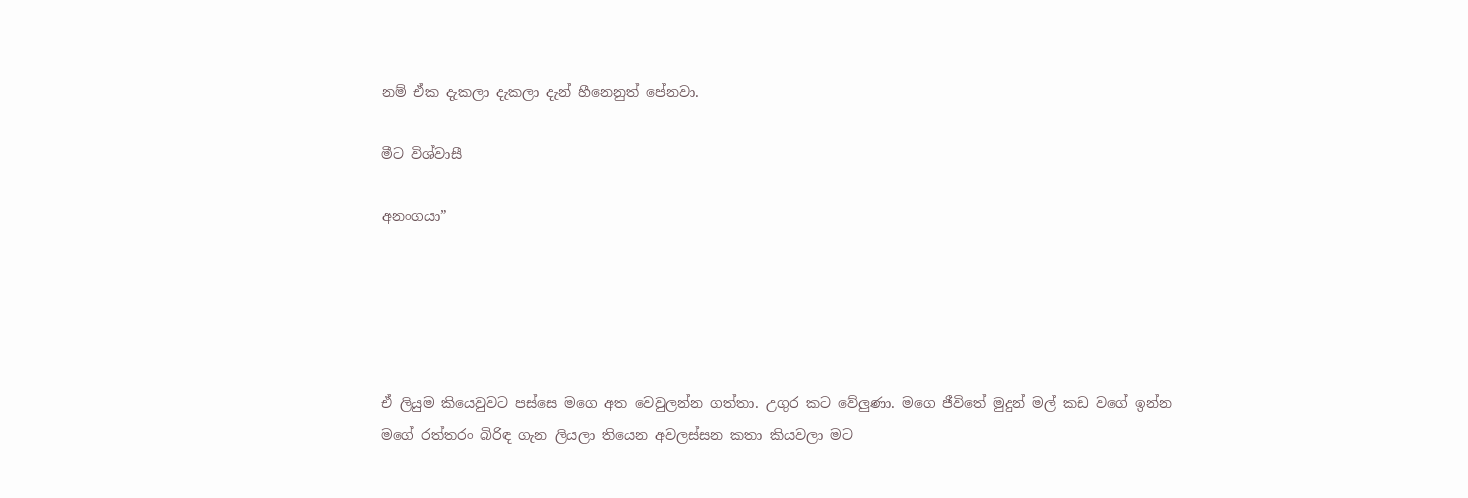නම් ඒක දැකලා දැකලා දැන් හීනෙනුත් පේනවා.

මීට විශ්වාසී

අනංගයා”





ඒ ලියුම කියෙවුවට පස්සෙ මගෙ අත වෙවුලන්න ගත්තා. උගුර කට වේලුණා. මගෙ ජීවිතේ මුදුන් මල් කඩ වගේ ඉන්න මගේ රත්තරං බිරිඳ ගැන ලියලා තියෙන අවලස්සන කතා කියවලා මට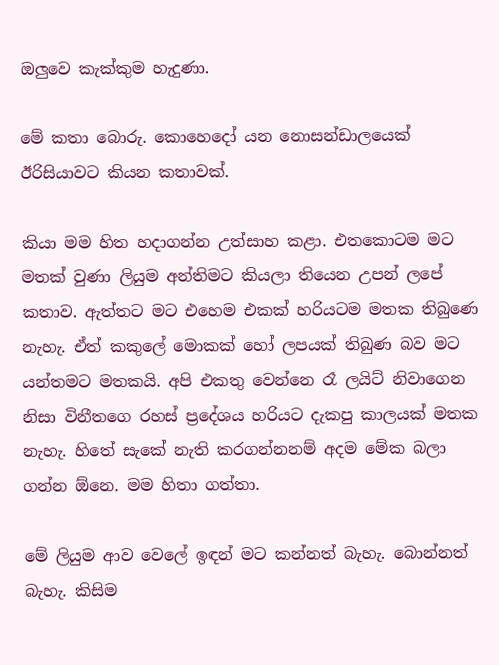ඔලුවෙ කැක්කුම හැදුණා.

මේ කතා බොරු. කොහෙදෝ යන නොසන්ඩාලයෙක් ඊරිසියාවට කියන කතාවක්.

කියා මම හිත හදාගන්න උත්සාහ කළා. එතකොටම මට මතක් වුණා ලියුම අන්තිමට කියලා තියෙන උපන් ලපේ කතාව. ඇත්තට මට එහෙම එකක් හරියටම මතක තිබුණෙ නැහැ. ඒත් කකුලේ මොකක් හෝ ලපයක් තිබුණ බව මට යන්තමට මතකයි. අපි එකතු‍ වෙන්නෙ රෑ ලයිට් නිවාගෙන නිසා විනීතගෙ රහස් ප්‍රදේශය හරියට දැකපු කාලයක් මතක නැහැ. හිතේ සැකේ නැති කරගන්නනම් අදම මේක බලා ගන්න ඕනෙ. මම හිතා ගත්තා.

මේ ලියුම ආව වෙලේ ඉඳන් මට කන්නත් බැහැ. බොන්නත් බැහැ. කිසිම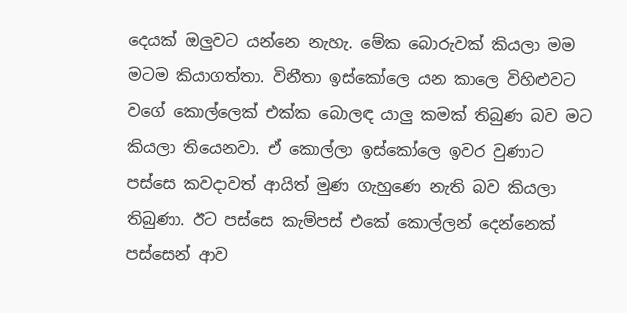දෙයක් ඔලුවට යන්නෙ නැහැ. මේක බොරුවක් කියලා මම මටම කියාගත්තා. විනීතා ඉස්කෝලෙ යන කාලෙ විහිළුවට වගේ කොල්ලෙක් එක්ක බොලඳ යාලු කමක් තිබුණ බව මට කියලා තියෙනවා. ඒ කොල්ලා ඉස්කෝලෙ ඉවර වුණාට පස්සෙ කවදාවත් ආයිත් මුණ ගැහුණෙ නැති බව කියලා තිබුණා. ඊට පස්සෙ කැම්පස් එකේ කොල්ලන් දෙන්නෙක් පස්සෙන් ආව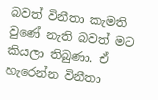බවත් විනීතා කැමති වුණේ නැති බවත් මට කියලා තිබුණා. ඒ හැරෙන්න විනීතා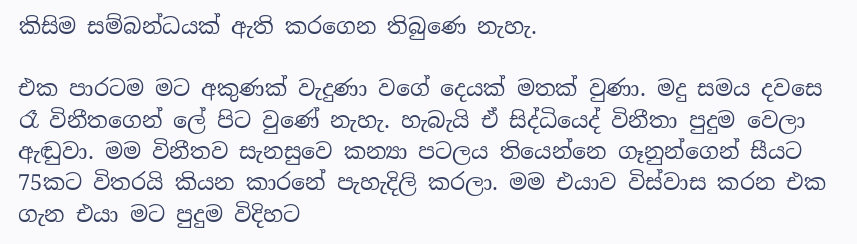කිසිම සම්බන්ධයක් ඇති කරගෙන තිබුණෙ නැහැ.

එක පාරටම මට අකුණක් වැදුණා වගේ දෙයක් මතක් වුණා. මදු සමය දවසෙ රෑ විනීතගෙන් ලේ පිට වුණේ නැහැ. හැබැයි ඒ සිද්ධියෙද් විනීතා පුදුම වෙලා ඇඬුවා. මම විනීතව සැනසුවෙ කන්‍යා පටලය තියෙන්නෙ ගෑනුන්ගෙන් සීයට 75කට විතරයි කියන කාරනේ පැහැදිලි කරලා. මම එයාව විස්වාස කරන එක ගැන එයා මට පුදුම විදිහට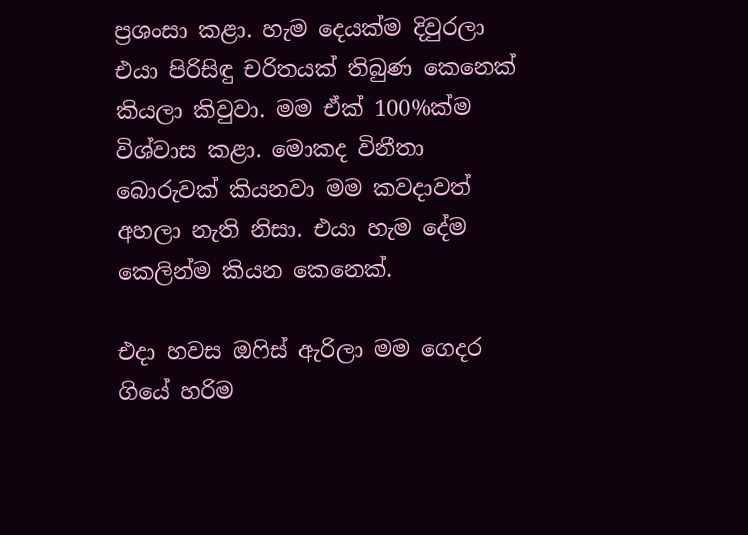ප්‍රශංසා කළා. හැම දෙයක්ම දිවුරලා එයා පිරිසිඳු චරිතයක් තිබුණ කෙනෙක් කියලා කිවුවා. මම ඒක් 100%ක්ම විශ්වාස කළා. මොකද විනීතා බොරුවක් කියනවා මම කවදාවත් අහලා නැති නිසා. එයා හැම දේම කෙලින්ම කියන කෙනෙක්.

එදා හවස ඔෆිස් ඇරිලා මම ගෙදර ගියේ හරිම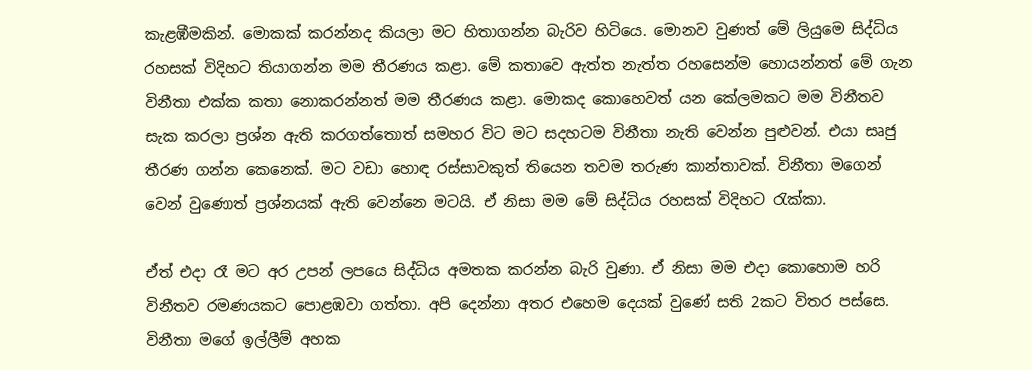කැළඹීමකින්. මොකක් කරන්නද කියලා මට හිතාගන්න බැරිව හිටියෙ. මොනව වුණත් මේ ලියුමෙ සිද්ධිය රහසක් විදිහට තියාගන්න මම තීරණය කළා. මේ කතාවෙ ඇත්ත නැත්ත රහසෙන්ම හොයන්නත් මේ ගැන විනීතා එක්ක කතා නොකරන්නත් මම තීරණය කළා. මොකද කොහෙවත් යන කේලමකට මම විනීතව සැක කරලා ප්‍රශ්න ඇති කරගත්තොත් සමහර විට මට සදහටම විනීතා නැති වෙන්න පුළුවන්. එයා සෘජු තීරණ ගන්න කෙනෙක්. මට වඩා හොඳ රස්සාවකුත් තියෙන තවම තරුණ කාන්තාවක්. විනීතා මගෙන් වෙන් වුණොත් ප්‍රශ්නයක් ඇති වෙන්නෙ මටයි. ඒ නිසා මම මේ සිද්ධිය රහසක් විදිහට රැක්කා.

ඒත් එදා රෑ මට අර උපන් ලපයෙ සිද්ධිය අමතක කරන්න බැරි වුණා. ඒ නිසා මම එදා කොහොම හරි විනීතව රමණයකට පොළඹවා ගත්තා. අපි දෙන්නා අතර එහෙම දෙයක් වුණේ සති 2කට විතර පස්සෙ. විනීතා මගේ ඉල්ලීම් අහක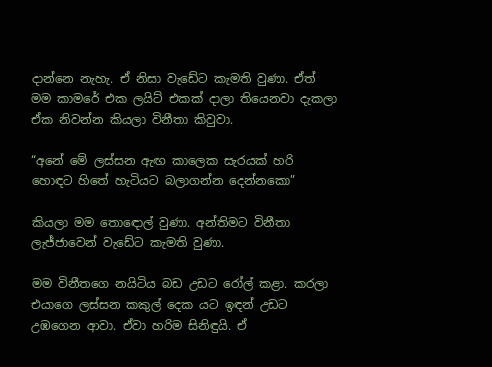දාන්නෙ නැහැ. ඒ නිසා වැඩේට කැමති වුණා. ඒත් මම කාමරේ එක ලයිට් එකක් දාලා තියෙනවා දැකලා ඒක නිවන්න කියලා විනීතා කිවුවා.

“අනේ මේ ලස්සන ඇඟ කාලෙක සැරයක් හරි හොඳට හිතේ හැටියට බලාගන්න දෙන්නකො”

කියලා මම තො‍ඳොල් වුණා. අන්තිමට විනීතා ලැජ්ජාවෙන් වැඩේට කැමති වුණා.

මම විනීතගෙ නයිටිය බඩ උඩට රෝල් කළා. කරලා එයාගෙ ලස්සන කකුල් දෙක යට ඉඳන් උඩට උඹගෙන ආවා. ඒවා හරිම සිනිඳුයි. ඒ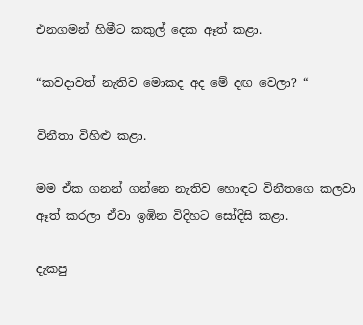එනගමන් හිමීට කකුල් දෙක ඈත් කළා.

“කවදාවත් නැතිව මොකද අද මේ දඟ වෙලා? “

විනීතා විහිළු කළා.

මම ඒක ගනන් ගන්නෙ නැතිව හොඳට විනීතගෙ කලවා ඈත් කරලා ඒවා ඉඹින විදිහට සෝදිසි කළා.

දැකපු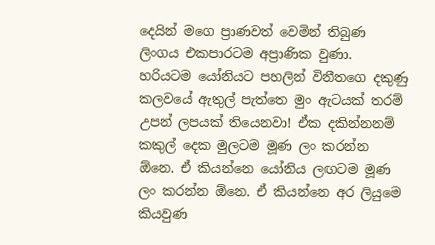දෙයින් මගෙ ප්‍රාණවත් වෙමින් තිබුණ ලිංගය එකපාරටම අප්‍රාණික වුණා. හරියටම යෝනියට පහලින් විනීතගෙ දකුණු කලවයේ ඇතුල් පැත්තෙ මුං ඇටයක් තරම් උපන් ලපයක් තියෙනවා! ඒක දකින්නනම් කකුල් දෙක මුලටම මූණ ලං කරන්න ඕනෙ. ඒ කියන්නෙ යෝනිය ලඟටම මූණ ලං කරන්න ඕනෙ. ඒ කියන්නෙ අර ලියුමෙ කියවුණ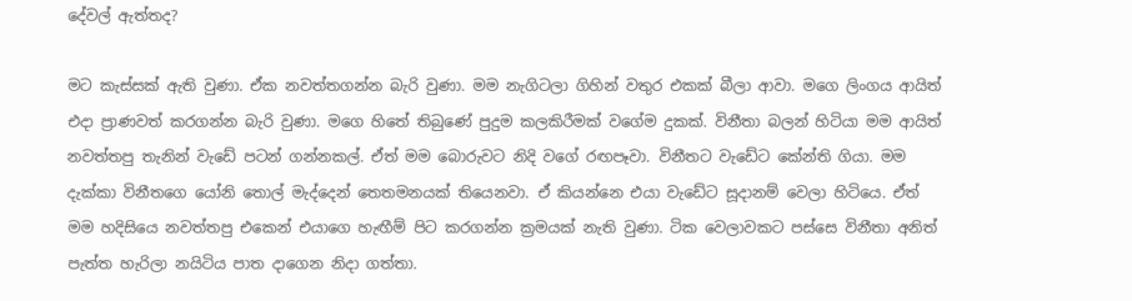දේවල් ඇත්තද?

මට කැස්සක් ඇති වුණා. ඒක නවත්තගන්න බැරි වුණා. මම නැගිටලා ගිහින් වතුර එකක් බීලා ආවා. මගෙ ලිංගය ආයිත් එදා ප්‍රාණවත් කරගන්න බැරි වුණා. මගෙ හිතේ තිබුණේ පුදුම කලකිරීමක් වගේම දුකක්. විනීතා බලන් හිටියා මම ආයිත් නවත්තපු තැනින් වැඩේ පටන් ගන්නකල්. ඒත් මම බොරුවට නිදි වගේ රඟපෑවා. විනීතට වැඩේට කේන්ති ගියා. මම දැක්කා විනීතගෙ යෝනි තොල් මැද්දෙන් තෙතමනයක් තියෙනවා. ඒ කියන්නෙ එයා වැඩේට සූදානම් වෙලා හිටියෙ. ඒත් මම හදිසියෙ නවත්තපු ‍එකෙන් එයාගෙ හැඟීම් පිට කරගන්න ක්‍රමයක් නැති වුණා. ටික වෙලාවකට පස්සෙ විනීතා අනිත් පැත්ත හැරිලා නයිටිය පාත දාගෙන නිදා ගත්තා.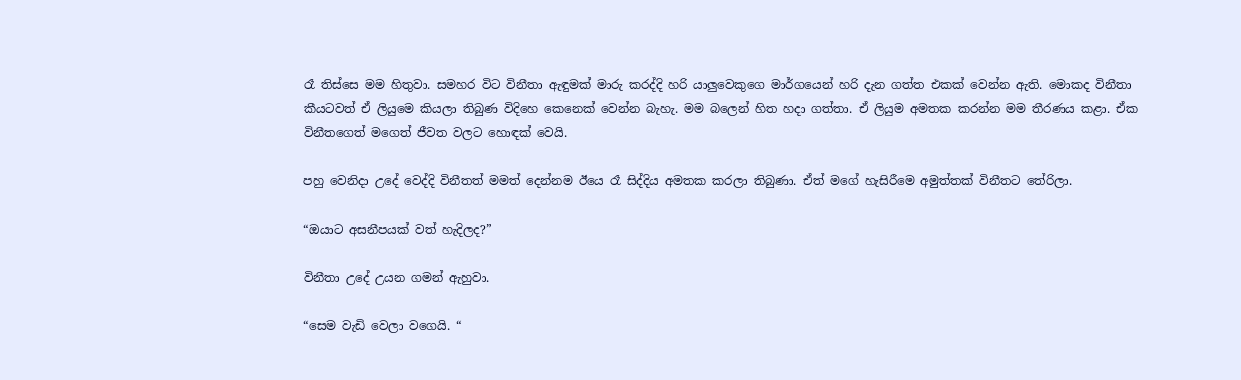රෑ තිස්සෙ මම හිතුවා. සමහර විට විනීතා ඇඳුමක් මාරු කරද්දි හරි යාලුවෙකුගෙ මාර්ගයෙන් හරි දැන ගත්ත එකක් වෙන්න ඇති. මොකද විනීතා කීයටවත් ඒ ලියුමෙ කියලා තිබුණ විදිහෙ කෙනෙක් වෙන්න බැහැ. මම බලෙන් හිත හදා ගත්තා. ඒ ලියුම අමතක කරන්න මම තීරණය කළා. ඒක විනීතගෙත් මගෙත් ජීවත වලට හොඳක් වෙයි.

පහු වෙනිදා උදේ වෙද්දි විනීතත් මමත් දෙන්නම ඊයෙ රෑ සිද්දිය අමතක කරලා තිබුණා. ඒත් මගේ හැසිරීමෙ අමුත්තක් විනීතට තේරිලා.

“ඔයාට අසනීපයක් වත් හැදිලද?”

විනීතා උදේ උයන ගමන් ඇහුවා.

“සෙම වැඩි වෙලා වගෙයි. “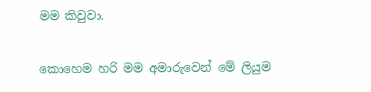මම කිවුවා.

කොහෙම හරි මම අමාරුවෙන් මේ ලියුම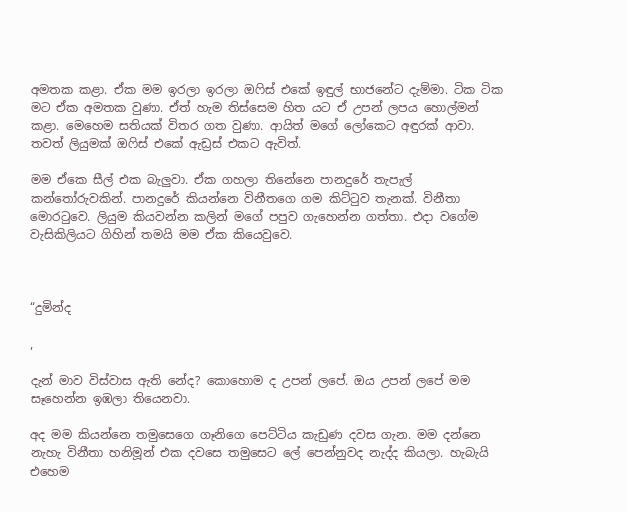අමතක කළා. ඒක මම ඉරලා ඉරලා ඔෆිස් එකේ ඉඳුල් භාජනේට දැම්මා. ටික ටික මට ඒක අමතක වුණා. ඒත් හැම තිස්සෙම හිත යට ඒ උපන් ලපය හොල්මන් කළා. මෙහෙම සතියක් විතර ගත වුණා. ආයිත් මගේ ලෝකෙට අඳුරක් ආවා. තවත් ලියුමක් ඔෆිස් එකේ ඇඩ්‍රස් එකට ඇවිත්.

මම ඒකෙ සීල් එක බැලුවා. ඒක ගහලා තිනේනෙ පානදුරේ තැපැල් කන්තෝරුවකින්. පානදුරේ කියන්නෙ විනීතගෙ ගම කිට්ටුව තැනක්. විනීතා මොරටුවෙ. ලියුම කියවන්න කලින් මගේ පපුව ගැහෙන්න ගත්තා. එදා වගේම වැසිකිලියට ගිහින් තමයි මම ඒක කියෙවුවෙ.



“දුමින්ද

,

දැන් මාව විස්වාස ඇති නේද? කොහොම ද උපන් ලපේ. ඔය උපන් ලපේ මම සෑහෙන්න ඉඹලා තියෙනවා.

අද මම කියන්නෙ තමුසෙගෙ ගෑනිගෙ පෙට්ටිය කැඩුණ දවස ගැන. මම දන්නෙ නැහැ විනීතා හනිමූන් එක දවසෙ තමුසෙට ලේ පෙන්නුවද නැද්ද කියලා. හැබැයි එහෙම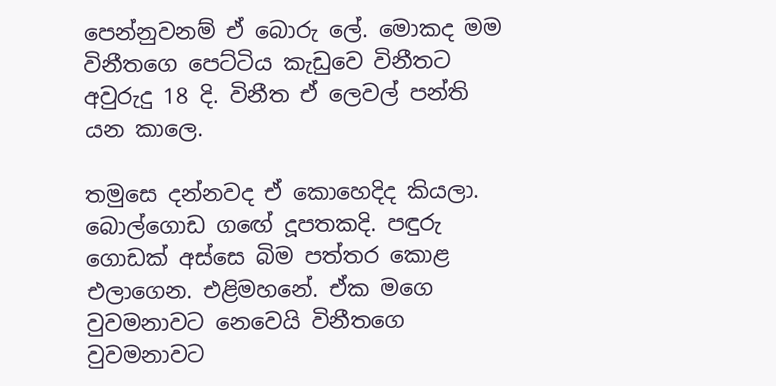පෙන්නුවනම් ඒ බොරු ලේ. මොකද මම විනීතගෙ පෙට්ටිය කැඩු‍වෙ විනීතට අවුරුදු 18 දි. විනීත ඒ ලෙවල් පන්ති යන කාලෙ.

තමුසෙ දන්නවද ඒ කොහෙදිද කියලා. බොල්ගොඩ ග‍ඟේ දූපතකදි. පඳුරු ගොඩක් අස්සෙ බිම පත්තර කොළ එලාගෙන. එළිමහනේ. ඒක මගෙ වුවමනාවට නෙවෙයි විනීතගෙ වුවමනාවට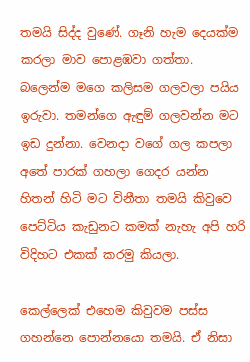තමයි සිද්ද වුණේ. ගෑනි හැම දෙයක්ම කරලා මාව පොළඹවා ගත්තා. බලෙන්ම මගෙ කලිසම ගලවලා පයිය ඉරුවා. තමන්ගෙ ඇඳුම් ගලවන්න මට ඉඩ දුන්නා. වෙනදා වගේ ගල කපලා අතේ පාරක් ගහලා ගෙදර යන්න හිතන් හිටි මට විනීතා තමයි කිවුවෙ පෙට්ටිය කැඩුනට කමක් නැහැ අපි හරි විදිහට එකක් කරමු කියලා.

කෙල්ලෙක් එහෙම කිවුවම පස්ස ගහන්නෙ පොන්‍නයො තමයි. ඒ නිසා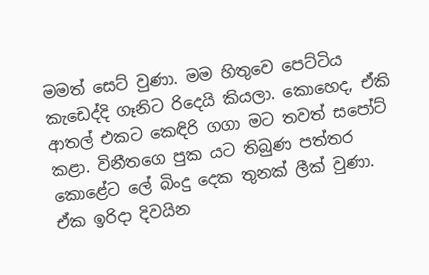මමත් සෙට් වුණා. මම හිතුවෙ පෙට්ටිය කැඩෙද්දි ගෑනිට රිදෙයි කියලා. කොහෙද, ඒකි ආතල් එකට කෙඳිරි ගගා මට තවත් සපෝට් කළා. විනීතගෙ පුක යට තිබුණ පත්තර කොළේට ලේ බිංදු දෙක තුනක් ලීක් වුණා. ඒක ඉරිදා දිවයින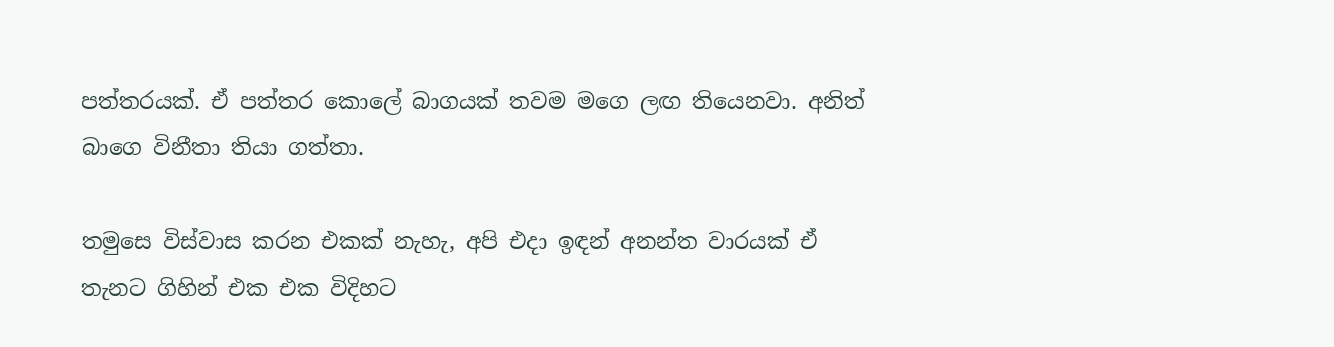පත්තරයක්‍. ඒ පත්තර කොලේ බාගයක් තවම මගෙ ලඟ තියෙනවා. අනිත් බාගෙ විනීතා තියා ගත්තා.

තමුසෙ විස්වාස කරන එකක් නැහැ, අපි එදා ඉඳන් අනන්ත වාරයක් ඒ තැනට ගිහින් එක එක විදිහට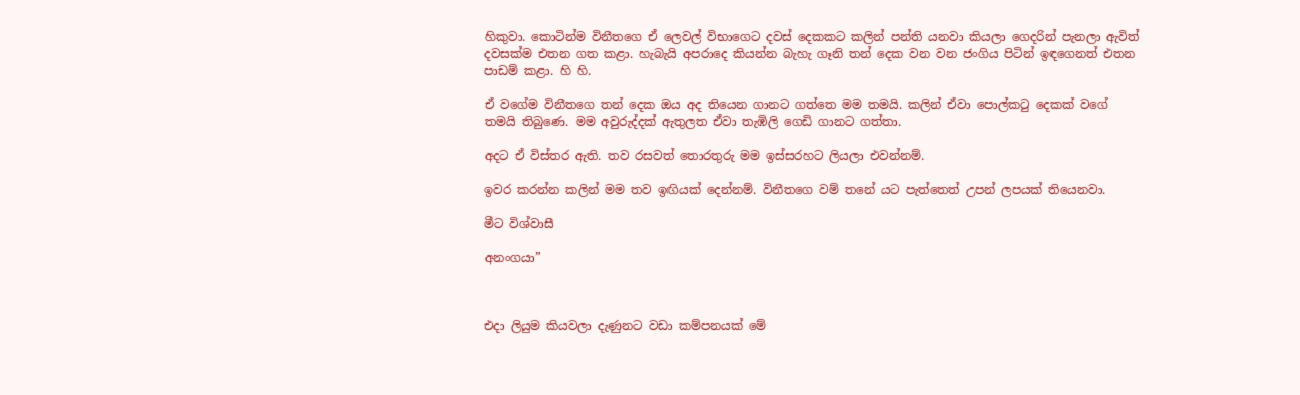හිකුවා. කොටින්ම විනීතගෙ ඒ ලෙවල් විභාගෙට දවස් දෙකකට කලින් පන්ති යනවා කියලා ගෙදරින් පැනලා ඇවිත් දවසක්ම එතන ගත කළා. හැබැයි අපරාදෙ කියන්න බැහැ ගෑනි තන් දෙක වන වන ජංගිය පිටින් ඉඳගෙනත් එතන පාඩම් කළා. හි හි.

ඒ වගේම විනීතගෙ තන් දෙක ඔය අද තියෙන ගානට ගත්තෙ මම තමයි. කලින් ඒවා පොල්කටු දෙකක් වගේ තමයි තිබුණෙ. මම අවුරුද්දක් ඇතුලත ඒවා තැඹිලි ගෙඩි ගානට ගත්තා.

අදට ඒ විස්තර ඇති. තව රසවත් තොරතුරු මම ඉස්සරහට ලියලා එවන්නම්.

ඉවර කරන්න කලින් මම තව ඉඟියක් දෙන්නම්. විනීතගෙ වම් තනේ යට පැත්තෙත් උපන් ලපයක් තියෙනවා.

මීට විශ්වාසී

අනංගයා”



එදා ලියුම කියවලා දැණුනට වඩා කම්පනයක් මේ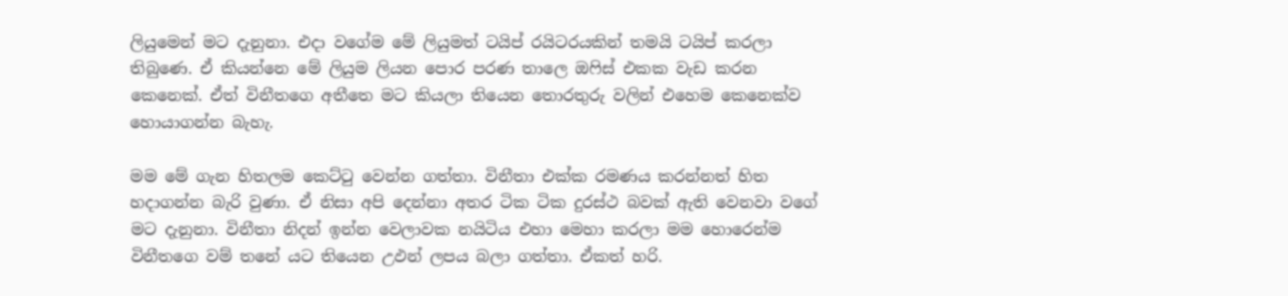ලියුමෙන් මට දැනුනා. එදා ‍වගේම මේ ලියුමත් ටයිප් රයිටරයකින් තමයි ටයිප් කරලා තිබුණෙ. ඒ කියන්නෙ මේ ලියුම ලියන පොර පරණ තාලෙ ඔෆිස් එකක වැඩ කරන කෙනෙක්. ඒත් විනීතගෙ අතීතෙ මට කියලා තියෙන තොරතුරු වලින් එහෙම කෙනෙක්ව හොයාගන්න බැහැ.

මම මේ ගැන හිතලම කෙට්ටු වෙන්න ගත්තා. විනීතා එක්ක රමණය කරන්නත් හිත හදාගන්න බැරි වුණා. ඒ නිසා අපි දෙන්නා අතර ටික ටික දුරස්ථ බවක් ඇති වෙනවා වගේ මට දැනුනා. විනීතා නිදන් ඉන්න වෙලාවක නයිටිය එහා මෙහා කරලා මම හොරෙන්ම විනීතගෙ වම් තනේ යට තියෙන උඵන් ලපය බලා ගත්තා. ඒකත් හරි.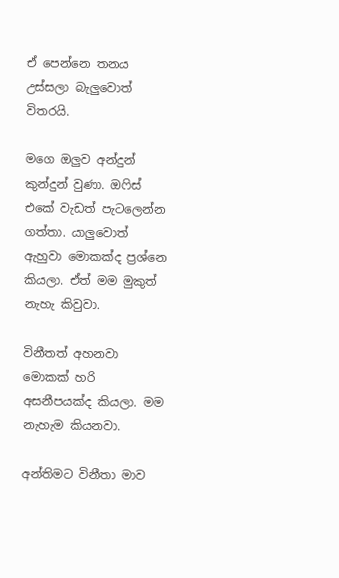ඒ පෙන්නෙ තනය උස්සලා බැලුවොත් විතරයි.

මගෙ ඔලුව අන්දුන් කුන්දුන් ‍වුණා. ඔෆිස් එකේ වැඩත් පැ‍ටලෙන්න ගත්තා. යාලුවොත් ඇහුවා මොකක්ද ප්‍රශ්නෙ කියලා. ඒත් මම මුකුත් නැහැ කිවුවා.

විනීතත් අහනවා මොකක් හරි අසනීපයක්ද කියලා. මම නැහැම කියනවා.

අන්තිමට විනීතා මාව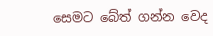සෙමට බේත් ගන්න වෙද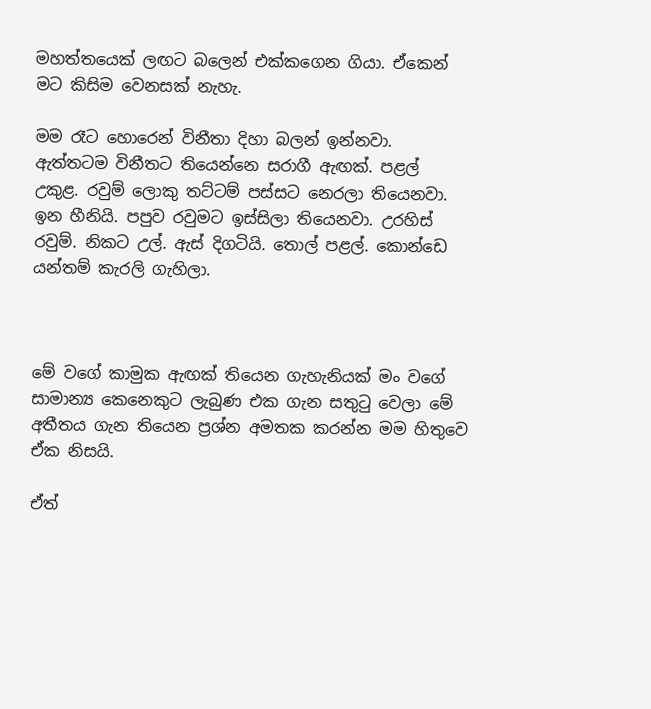මහත්තයෙක් ලඟට බලෙන් එක්කගෙන ගියා. ඒකෙන් මට කිසිම වෙනසක් නැහැ.

මම රෑට හොරෙන් විනීතා දිහා බලන් ඉන්නවා. ඇත්තටම විනීතට තියෙන්නෙ සරාගී ඇඟක්. පළල් උකුළ. රවුම් ලොකු තට්ටම් පස්සට නෙරලා තියෙනවා. ඉන හීනියි. පපුව රවුමට ඉස්සිලා තියෙනවා. උරහිස් රවුම්. නිකට උල්. ඇස් දිගටියි. තොල් පළල්. කොන්ඩෙ යන්තම් කැරලි ගැහිලා.



මේ වගේ කාමුක ඇඟක් තියෙන ගැහැනියක් මං වගේ සාමාන්‍ය කෙනෙකුට ලැබු‍ණ එක ගැන සතුටු වෙලා මේ අතීතය ගැන තියෙන ප්‍රශ්න අමතක කරන්න මම හිතුවෙ ඒක නිසයි.

ඒත්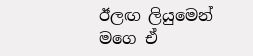ඊලඟ ලියුමෙන් මගෙ ඒ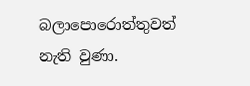බලාපොරොත්තුවත් නැති වුණා.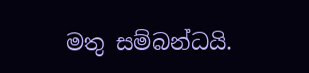මතු සම්බන්ධයි.